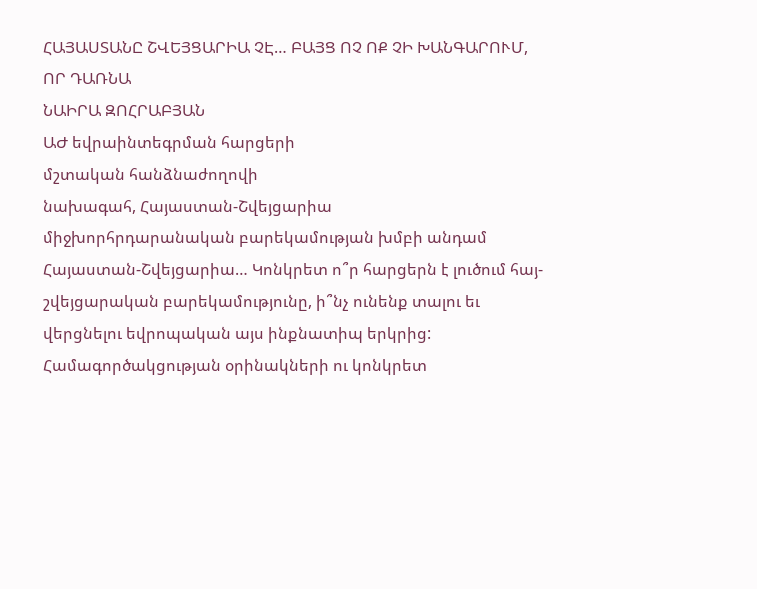ՀԱՅԱՍՏԱՆԸ ՇՎԵՅՑԱՐԻԱ ՉԷ… ԲԱՅՑ ՈՉ ՈՔ ՉԻ ԽԱՆԳԱՐՈՒՄ, ՈՐ ԴԱՌՆԱ
ՆԱԻՐԱ ԶՈՀՐԱԲՅԱՆ
ԱԺ եվրաինտեգրման հարցերի
մշտական հանձնաժողովի
նախագահ, Հայաստան-Շվեյցարիա
միջխորհրդարանական բարեկամության խմբի անդամ
Հայաստան-Շվեյցարիա… Կոնկրետ ո՞ր հարցերն է լուծում հայ-շվեյցարական բարեկամությունը, ի՞նչ ունենք տալու եւ վերցնելու եվրոպական այս ինքնատիպ երկրից: Համագործակցության օրինակների ու կոնկրետ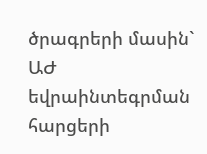ծրագրերի մասին` ԱԺ եվրաինտեգրման հարցերի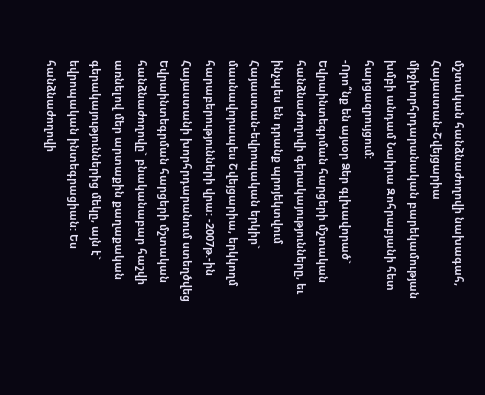մշտական հանձնաժողովի նախագահ, Հայաստան-Շվեյցարիա միջխորհրդարանական բարեկամության խմբի անդամ Նաիրա Զոհրաբյանի հետ հարցազրույցում:
-Որո՞նք են այսօր Ձեր գլխավորած` Եվրաինտեգրման հարցերի մշտական հանձնաժողովի գերակայությունները, եւ ինչպես են դրանք պրոյեկտվում Հայաստան-եվրոպական երկիր` մասնավորապես Շվեյցարիա, երկկողմ հարաբերությունների վրա: -2007թ.-ին Հայաստանի խորհրդարանում ստեղծվեց Եվրաինտեգրման հարցերի մշտական հանձնաժողովը` բնականաբար հաշվի առնելով մեր արտաքին քաղաքական գերակայություններից մեկը, այն է` եվրոպական ինտեգրացիան: Ես հանձնաժողովի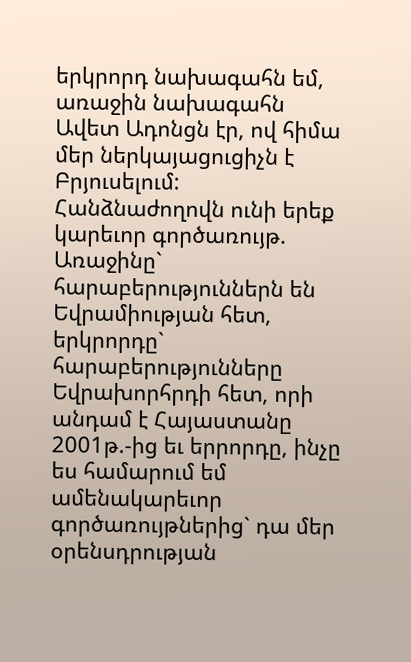երկրորդ նախագահն եմ, առաջին նախագահն Ավետ Ադոնցն էր, ով հիմա մեր ներկայացուցիչն է Բրյուսելում: Հանձնաժողովն ունի երեք կարեւոր գործառույթ. Առաջինը` հարաբերություններն են Եվրամիության հետ, երկրորդը` հարաբերությունները Եվրախորհրդի հետ, որի անդամ է Հայաստանը 2001թ.-ից եւ երրորդը, ինչը ես համարում եմ ամենակարեւոր գործառույթներից` դա մեր օրենսդրության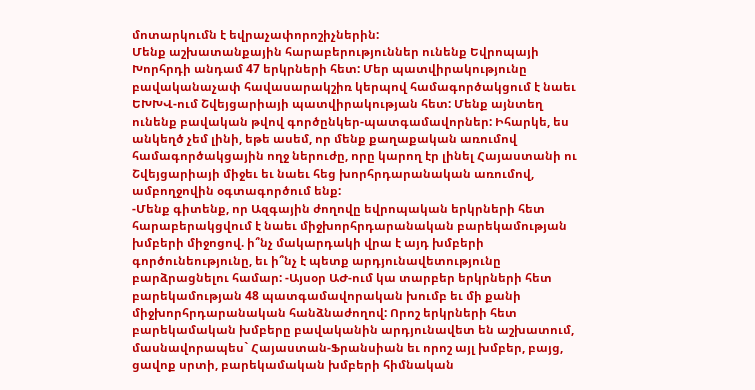մոտարկումն է եվրաչափորոշիչներին:
Մենք աշխատանքային հարաբերություններ ունենք Եվրոպայի Խորհրդի անդամ 47 երկրների հետ: Մեր պատվիրակությունը բավականաչափ հավասարակշիռ կերպով համագործակցում է նաեւ ԵԽԽՎ-ում Շվեյցարիայի պատվիրակության հետ: Մենք այնտեղ ունենք բավական թվով գործընկեր-պատգամավորներ: Իհարկե, ես անկեղծ չեմ լինի, եթե ասեմ, որ մենք քաղաքական առումով համագործակցային ողջ ներուժը, որը կարող էր լինել Հայաստանի ու Շվեյցարիայի միջեւ եւ նաեւ հեց խորհրդարանական առումով, ամբողջովին օգտագործում ենք:
-Մենք գիտենք, որ Ազգային ժողովը եվրոպական երկրների հետ հարաբերակցվում է նաեւ միջխորհրդարանական բարեկամության խմբերի միջոցով. ի՞նչ մակարդակի վրա է այդ խմբերի գործունեությունը, եւ ի՞նչ է պետք արդյունավետությունը բարձրացնելու համար: -Այսօր ԱԺ-ում կա տարբեր երկրների հետ բարեկամության 48 պատգամավորական խումբ եւ մի քանի միջխորհրդարանական հանձնաժողով: Որոշ երկրների հետ բարեկամական խմբերը բավականին արդյունավետ են աշխատում, մասնավորապես` Հայաստան-Ֆրանսիան եւ որոշ այլ խմբեր, բայց, ցավոք սրտի, բարեկամական խմբերի հիմնական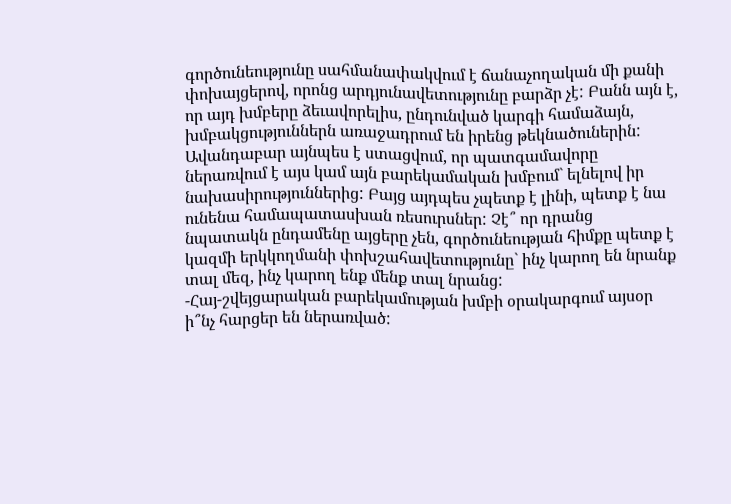գործունեությունը սահմանափակվում է ճանաչողական մի քանի փոխայցերով, որոնց արդյունավետությունը բարձր չէ: Բանն այն է, որ այդ խմբերը ձեւավորելիս, ընդունված կարգի համաձայն, խմբակցություններն առաջադրում են իրենց թեկնածուներին: Ավանդաբար այնպես է ստացվում, որ պատգամավորը ներառվում է այս կամ այն բարեկամական խմբում` ելնելով իր նախասիրություններից: Բայց այդպես չպետք է լինի, պետք է նա ունենա համապատասխան ռեսուրսներ: Չէ՞ որ դրանց նպատակն ընդամենը այցերը չեն, գործունեության հիմքը պետք է կազմի երկկողմանի փոխշահավետությունը` ինչ կարող են նրանք տալ մեզ, ինչ կարող ենք մենք տալ նրանց:
-Հայ-շվեյցարական բարեկամության խմբի օրակարգում այսօր ի՞նչ հարցեր են ներառված: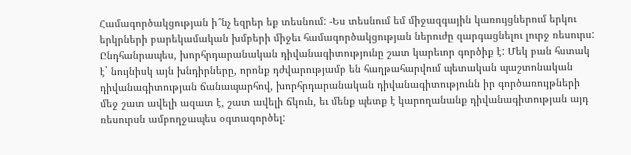Համագործակցության ի՞նչ եզրեր եք տեսնում: -Ես տեսնում եմ միջազգային կառույցներում երկու երկրների բարեկամական խմբերի միջեւ համագործակցության ներուժը զարգացնելու լուրջ ռեսուրս: Ընդհանրապես, խորհրդարանական դիվանագիտությունը շատ կարեւոր գործիք է: Մեկ բան հստակ է` նույնիսկ այն խնդիրները, որոնք դժվարությամբ են հաղթահարվում պետական պաշտոնական դիվանագիտության ճանապարհով, խորհրդարանական դիվանագիտությունն իր գործառույթների մեջ շատ ավելի ազատ է, շատ ավելի ճկուն, եւ մենք պետք է կարողանանք դիվանագիտության այդ ռեսուրսն ամբողջապես օգտագործել: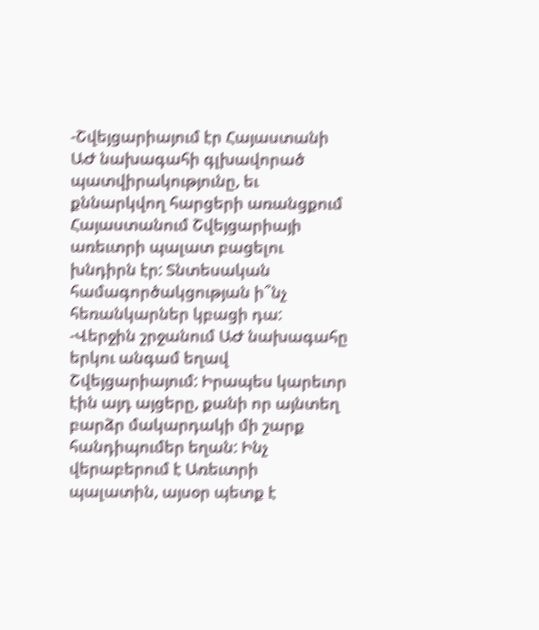-Շվեյցարիայում էր Հայաստանի ԱԺ նախագահի գլխավորած պատվիրակությունը, եւ քննարկվող հարցերի առանցքում Հայաստանում Շվեյցարիայի առեւտրի պալատ բացելու խնդիրն էր: Տնտեսական համագործակցության ի՞նչ հեռանկարներ կբացի դա: -Վերջին շրջանում ԱԺ նախագահը երկու անգամ եղավ Շվեյցարիայում: Իրապես կարեւոր էին այդ այցերը, քանի որ այնտեղ բարձր մակարդակի մի շարք հանդիպումեր եղան: Ինչ վերաբերում է Առեւտրի պալատին, այսօր պետք է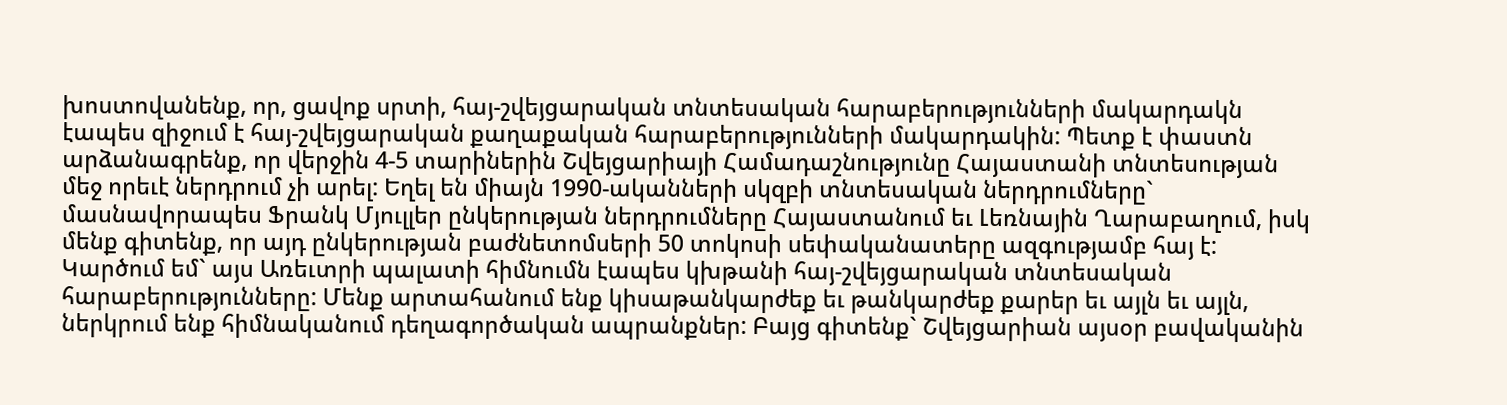խոստովանենք, որ, ցավոք սրտի, հայ-շվեյցարական տնտեսական հարաբերությունների մակարդակն էապես զիջում է հայ-շվեյցարական քաղաքական հարաբերությունների մակարդակին: Պետք է փաստն արձանագրենք, որ վերջին 4-5 տարիներին Շվեյցարիայի Համադաշնությունը Հայաստանի տնտեսության մեջ որեւէ ներդրում չի արել: Եղել են միայն 1990-ականների սկզբի տնտեսական ներդրումները` մասնավորապես Ֆրանկ Մյուլլեր ընկերության ներդրումները Հայաստանում եւ Լեռնային Ղարաբաղում, իսկ մենք գիտենք, որ այդ ընկերության բաժնետոմսերի 50 տոկոսի սեփականատերը ազգությամբ հայ է: Կարծում եմ` այս Առեւտրի պալատի հիմնումն էապես կխթանի հայ-շվեյցարական տնտեսական հարաբերությունները: Մենք արտահանում ենք կիսաթանկարժեք եւ թանկարժեք քարեր եւ այլն եւ այլն, ներկրում ենք հիմնականում դեղագործական ապրանքներ: Բայց գիտենք` Շվեյցարիան այսօր բավականին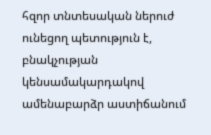հզոր տնտեսական ներուժ ունեցող պետություն է, բնակչության կենսամակարդակով ամենաբարձր աստիճանում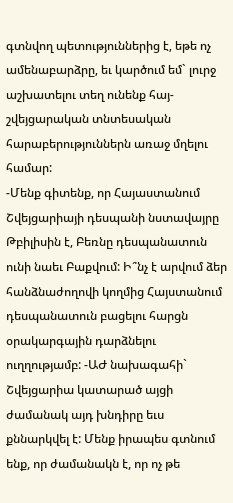գտնվող պետություններից է, եթե ոչ ամենաբարձրը, եւ կարծում եմ` լուրջ աշխատելու տեղ ունենք հայ-շվեյցարական տնտեսական հարաբերություններն առաջ մղելու համար:
-Մենք գիտենք, որ Հայաստանում Շվեյցարիայի դեսպանի նստավայրը Թբիլիսին է, Բեռնը դեսպանատուն ունի նաեւ Բաքվում: Ի՞նչ է արվում ձեր հանձնաժողովի կողմից Հայստանում դեսպանատուն բացելու հարցն օրակարգային դարձնելու ուղղությամբ: -ԱԺ նախագահի` Շվեյցարիա կատարած այցի ժամանակ այդ խնդիրը եւս քննարկվել է: Մենք իրապես գտնում ենք, որ ժամանակն է, որ ոչ թե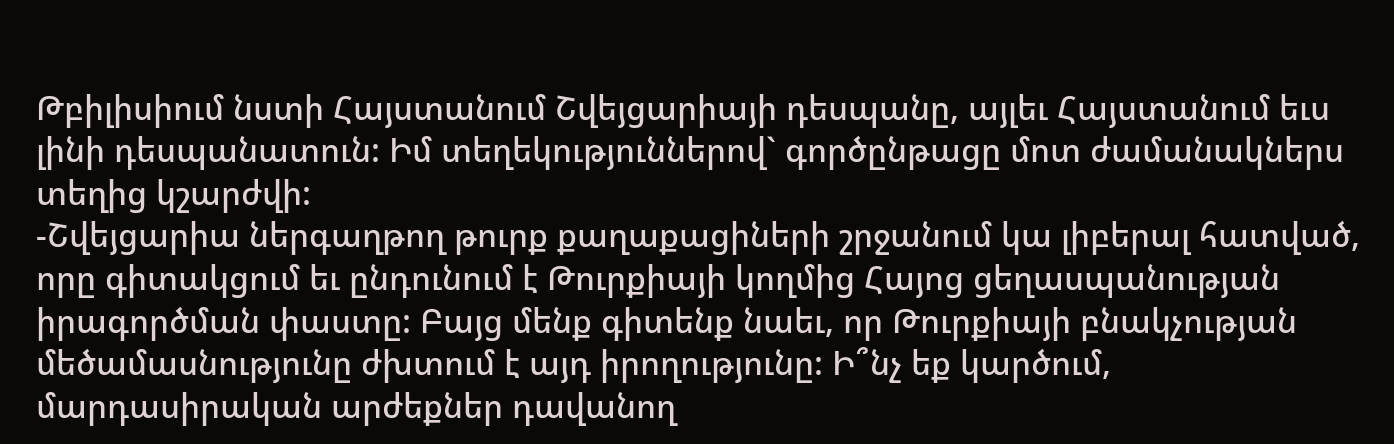Թբիլիսիում նստի Հայստանում Շվեյցարիայի դեսպանը, այլեւ Հայստանում եւս լինի դեսպանատուն: Իմ տեղեկություններով` գործընթացը մոտ ժամանակներս տեղից կշարժվի:
-Շվեյցարիա ներգաղթող թուրք քաղաքացիների շրջանում կա լիբերալ հատված, որը գիտակցում եւ ընդունում է Թուրքիայի կողմից Հայոց ցեղասպանության իրագործման փաստը: Բայց մենք գիտենք նաեւ, որ Թուրքիայի բնակչության մեծամասնությունը ժխտում է այդ իրողությունը: Ի՞նչ եք կարծում, մարդասիրական արժեքներ դավանող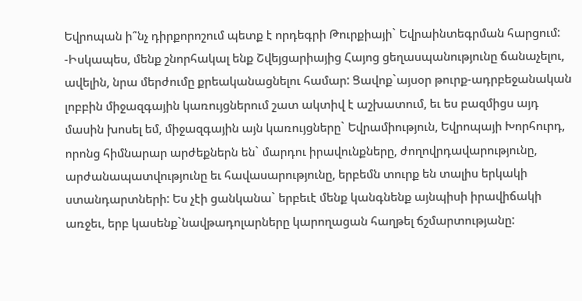Եվրոպան ի՞նչ դիրքորոշում պետք է որդեգրի Թուրքիայի` Եվրաինտեգրման հարցում: -Իսկապես, մենք շնորհակալ ենք Շվեյցարիայից Հայոց ցեղասպանությունը ճանաչելու, ավելին, նրա մերժումը քրեականացնելու համար: Ցավոք`այսօր թուրք-ադրբեջանական լոբբին միջազգային կառույցներում շատ ակտիվ է աշխատում, եւ ես բազմիցս այդ մասին խոսել եմ, միջազգային այն կառույցները` Եվրամիություն, Եվրոպայի Խորհուրդ, որոնց հիմնարար արժեքներն են` մարդու իրավունքները, ժողովրդավարությունը, արժանապատվությունը եւ հավասարությունը, երբեմն տուրք են տալիս երկակի ստանդարտների: Ես չէի ցանկանա` երբեւէ մենք կանգնենք այնպիսի իրավիճակի առջեւ, երբ կասենք`նավթադոլարները կարողացան հաղթել ճշմարտությանը: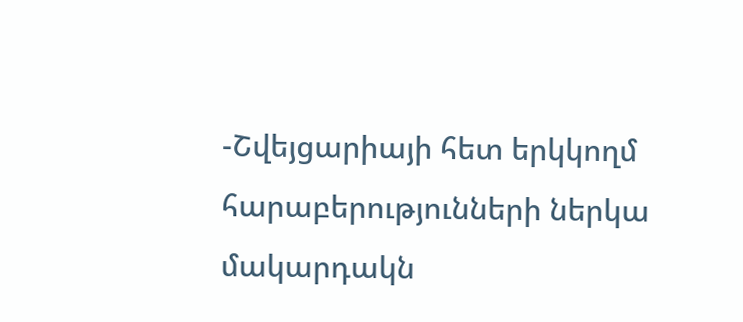-Շվեյցարիայի հետ երկկողմ հարաբերությունների ներկա մակարդակն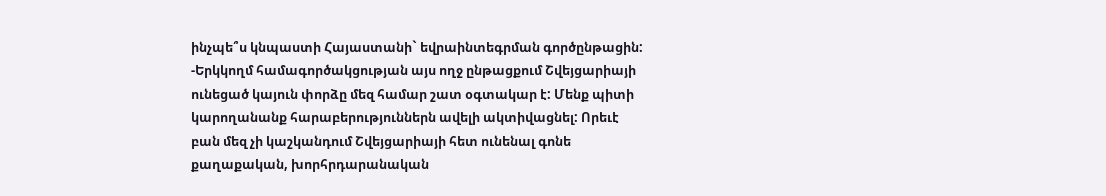ինչպե՞ս կնպաստի Հայաստանի` եվրաինտեգրման գործընթացին: -Երկկողմ համագործակցության այս ողջ ընթացքում Շվեյցարիայի ունեցած կայուն փորձը մեզ համար շատ օգտակար է: Մենք պիտի կարողանանք հարաբերություններն ավելի ակտիվացնել: Որեւէ բան մեզ չի կաշկանդում Շվեյցարիայի հետ ունենալ գոնե քաղաքական, խորհրդարանական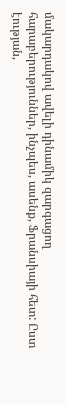մակարդակով ավելի դինամիկ զարգացող հարաբերություններ, ինչպես, ասենք, Ֆրանսիայի հետ: Ըստ էության,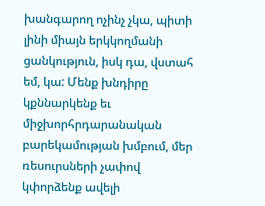խանգարող ոչինչ չկա, պիտի լինի միայն երկկողմանի ցանկություն, իսկ դա, վստահ եմ, կա: Մենք խնդիրը կքննարկենք եւ միջխորհրդարանական բարեկամության խմբում, մեր ռեսուրսների չափով կփորձենք ավելի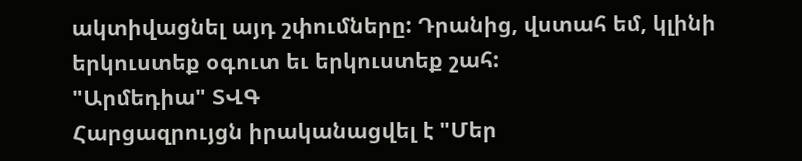ակտիվացնել այդ շփումները: Դրանից, վստահ եմ, կլինի երկուստեք օգուտ եւ երկուստեք շահ:
"Արմեդիա" ՏՎԳ
Հարցազրույցն իրականացվել է "Մեր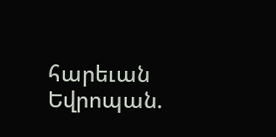հարեւան Եվրոպան.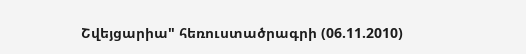Շվեյցարիա" հեռուստածրագրի (06.11.2010)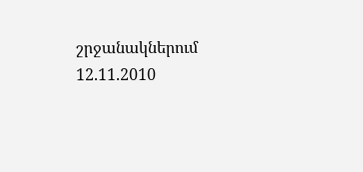շրջանակներում 12.11.2010